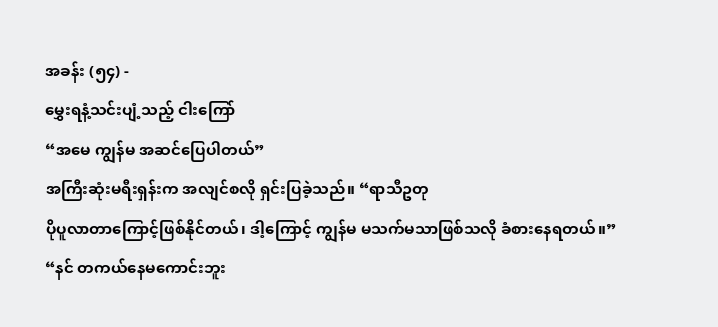အခန်း (၅၄) -
မွှေးရနံ့သင်းပျံ့သည့် ငါးကြော်
“အမေ ကျွန်မ အဆင်ပြေပါတယ်”
အကြီးဆုံးမရီးရှန်းက အလျင်စလို ရှင်းပြခဲ့သည်။ “ရာသီဥတု
ပိုပူလာတာကြောင့်ဖြစ်နိုင်တယ်၊ ဒါ့ကြောင့် ကျွန်မ မသက်မသာဖြစ်သလို ခံစားနေရတယ်။”
“နင် တကယ်နေမကောင်းဘူး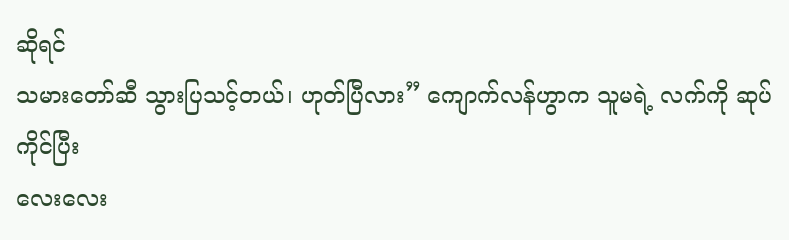ဆိုရင်
သမားတော်ဆီ သွားပြသင့်တယ်၊ ဟုတ်ပြီလား” ကျောက်လန်ဟွာက သူမရဲ့ လက်ကို ဆုပ်ကိုင်ပြီး
လေးလေး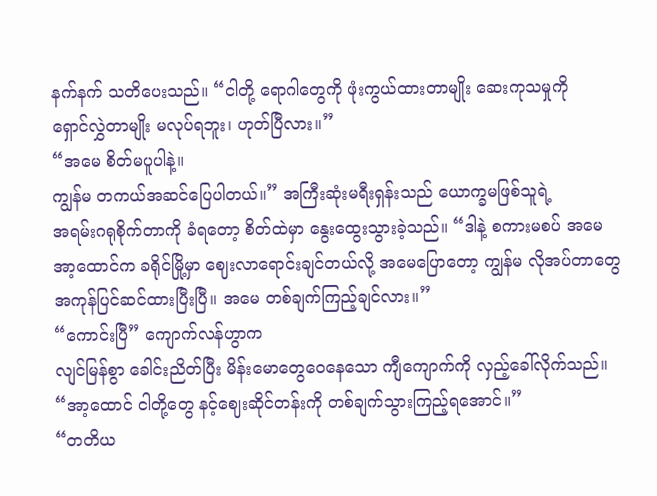နက်နက် သတိပေးသည်။ “ငါတို့ ရောဂါတွေကို ဖုံးကွယ်ထားတာမျိုး ဆေးကုသမှုကို
ရှောင်လွှဲတာမျိုး မလုပ်ရဘူး၊ ဟုတ်ပြီလား။”
“အမေ စိတ်မပူပါနဲ့။
ကျွန်မ တကယ်အဆင်ပြေပါတယ်။” အကြီးဆုံးမရီးရှန်းသည် ယောက္ခမဖြစ်သူရဲ့
အရမ်းဂရုစိုက်တာကို ခံရတော့ စိတ်ထဲမှာ နွေးထွေးသွားခဲ့သည်။ “ဒါနဲ့ စကားမစပ် အမေ
အာ့ထောင်က ခရိုင်မြို့မှာ ဈေးလာရောင်းချင်တယ်လို့ အမေပြောတော့ ကျွန်မ လိုအပ်တာတွေ
အကုန်ပြင်ဆင်ထားပြီးပြီ။ အမေ တစ်ချက်ကြည့်ချင်လား။”
“ကောင်းပြီ” ကျောက်လန်ဟွာက
လျင်မြန်စွာ ခေါင်းညိတ်ပြီး မိန်းမောတွေဝေနေသော ကျီကျောက်ကို လှည့်ခေါ်လိုက်သည်။
“အာ့ထောင် ငါတို့တွေ နင့်ဈေးဆိုင်တန်းကို တစ်ချက်သွားကြည့်ရအောင်။”
“တတိယ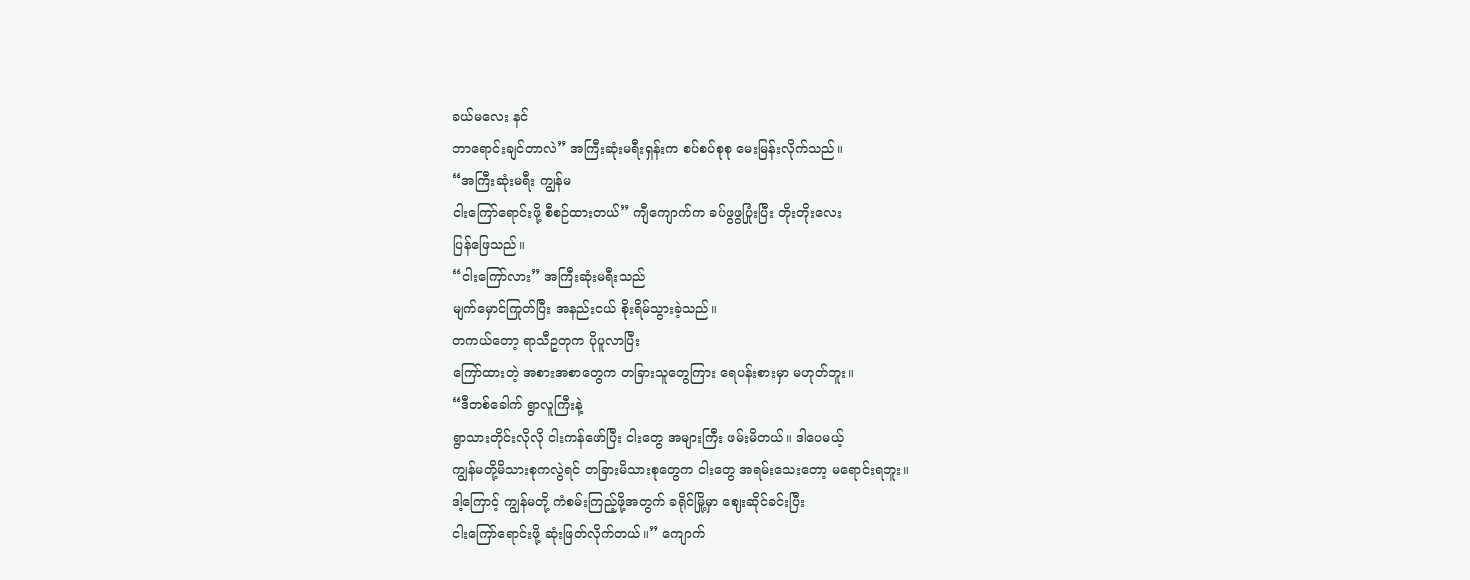ခယ်မလေး နင်
ဘာရောင်းချင်တာလဲ” အကြီးဆုံးမရီးရှန်းက စပ်စပ်စုစု မေးမြန်းလိုက်သည်။
“အကြီးဆုံးမရီး ကျွန်မ
ငါးကြော်ရောင်းဖို့ စီစဉ်ထားတယ်” ကျီကျောက်က ခပ်ဖွဖွပြုံးပြီး တိုးတိုးလေး
ပြန်ဖြေသည်။
“ငါးကြော်လား” အကြီးဆုံးမရီးသည်
မျက်မှောင်ကြုတ်ပြီး အနည်းငယ် စိုးရိမ်သွားခဲ့သည်။
တကယ်တော့ ရာသီဥတုက ပိုပူလာပြီး
ကြော်ထားတဲ့ အစားအစာတွေက တခြားသူတွေကြား ရေပန်းစားမှာ မဟုတ်ဘူး။
“ဒီတစ်ခေါက် ရွာလူကြီးနဲ့
ရွာသားတိုင်းလိုလို ငါးကန်ဖော်ပြီး ငါးတွေ အများကြီး ဖမ်းမိတယ်။ ဒါပေမယ့်
ကျွန်မတို့မိသားစုကလွဲရင် တခြားမိသားစုတွေက ငါးတွေ အရမ်းသေးတော့ မရောင်းရဘူး။
ဒါ့ကြောင့် ကျွန်မတို့ ကံစမ်းကြည့်ဖို့အတွက် ခရိုင်မြို့မှာ ဈေးဆိုင်ခင်းပြီး
ငါးကြော်ရောင်းဖို့ ဆုံးဖြတ်လိုက်တယ်။” ကျောက်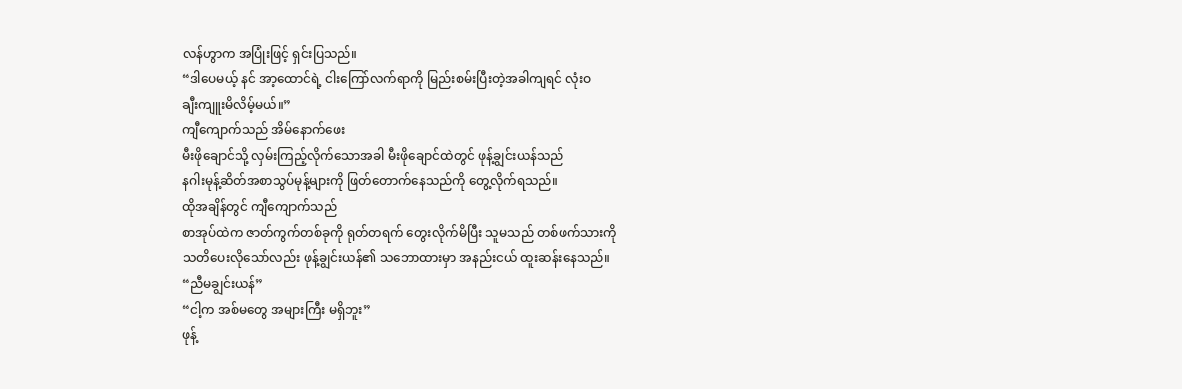လန်ဟွာက အပြုံးဖြင့် ရှင်းပြသည်။
“ဒါပေမယ့် နင် အာ့ထောင်ရဲ့ ငါးကြော်လက်ရာကို မြည်းစမ်းပြီးတဲ့အခါကျရင် လုံးဝ
ချီးကျူးမိလိမ့်မယ်။”
ကျီကျောက်သည် အိမ်နောက်ဖေး
မီးဖိုချောင်သို့ လှမ်းကြည့်လိုက်သောအခါ မီးဖိုချောင်ထဲတွင် ဖုန့်ချွင်းယန်သည်
နဂါးမုန့်ဆိတ်အစာသွပ်မုန့်များကို ဖြတ်တောက်နေသည်ကို တွေ့လိုက်ရသည်။
ထိုအချိန်တွင် ကျီကျောက်သည်
စာအုပ်ထဲက ဇာတ်ကွက်တစ်ခုကို ရုတ်တရက် တွေးလိုက်မိပြီး သူမသည် တစ်ဖက်သားကို
သတိပေးလိုသော်လည်း ဖုန့်ချွင်းယန်၏ သဘောထားမှာ အနည်းငယ် ထူးဆန်းနေသည်။
“ညီမချွင်းယန်”
“ငါ့က အစ်မတွေ အများကြီး မရှိဘူး”
ဖုန့်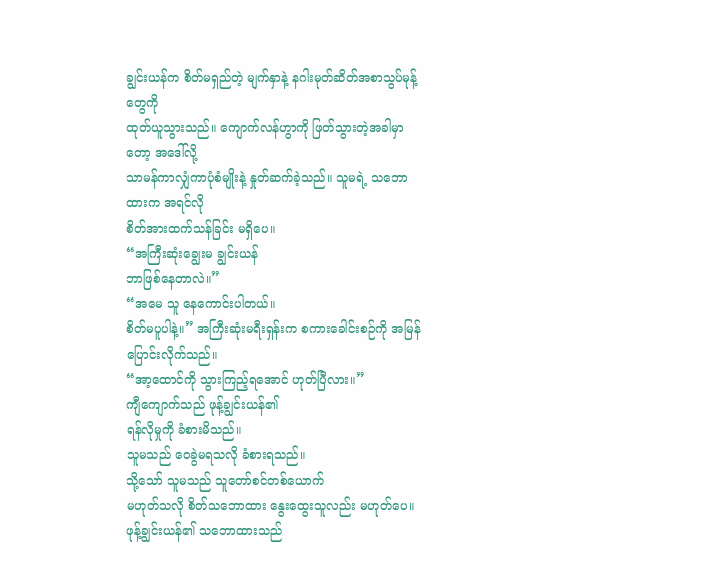ချွင်းယန်က စိတ်မရှည်တဲ့ မျက်နှာနဲ့ နဂါးမုတ်ဆိတ်အစာသွပ်မုန့်တွေကို
ထုတ်ယူသွားသည်။ ကျောက်လန်ဟွာကို ဖြတ်သွားတဲ့အခါမှာတော့ အဒေါ်လို့
သာမန်ကာလျှံကာပုံစံမျိုးနဲ့ နှုတ်ဆက်ခဲ့သည်။ သူမရဲ့ သဘောထားက အရင်လို
စိတ်အားထက်သန်ခြင်း မရှိပေ။
“အကြီးဆုံးချွေးမ ချွင်းယန်
ဘာဖြစ်နေတာလဲ။”
“အမေ သူ နေကောင်းပါတယ်။
စိတ်မပူပါနဲ့။” အကြီးဆုံးမရီးရှန်းက စကားခေါင်းစဉ်ကို အမြန်ပြောင်းလိုက်သည်။
“အာ့ထောင်ကို သွားကြည့်ရအောင် ဟုတ်ပြီလား။”
ကျီကျောက်သည် ဖုန့်ချွင်းယန်၏
ရန်လိုမှုကို ခံစားမိသည်။
သူမသည် ဝေခွဲမရသလို ခံစားရသည်။
သို့သော် သူမသည် သူတော်စင်တစ်ယောက်
မဟုတ်သလို စိတ်သဘောထား နွေးထွေးသူလည်း မဟုတ်ပေ။ ဖုန့်ချွင်းယန်၏ သဘောထားသည်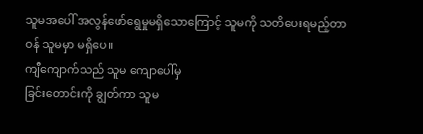သူမအပေါ် အလွန်ဖော်ရွေမှုမရှိသောကြောင့် သူမကို သတိပေးရမည့်တာဝန် သူမမှာ မရှိပေ။
ကျီကျောက်သည် သူမ ကျောပေါ်မှ
ခြင်းတောင်းကို ချွတ်ကာ သူမ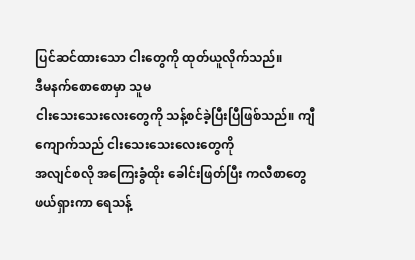ပြင်ဆင်ထားသော ငါးတွေကို ထုတ်ယူလိုက်သည်။
ဒီမနက်စောစောမှာ သူမ
ငါးသေးသေးလေးတွေကို သန့်စင်ခဲ့ပြီးပြီဖြစ်သည်။ ကျီကျောက်သည် ငါးသေးသေးလေးတွေကို
အလျင်စလို အကြေးခွံထိုး ခေါင်းဖြတ်ပြီး ကလီစာတွေ ဖယ်ရှားကာ ရေသန့်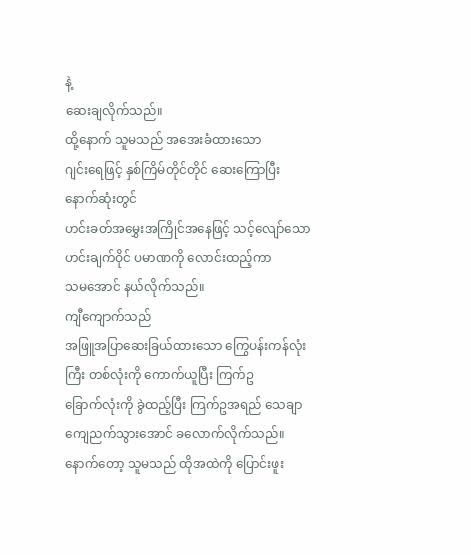နဲ့
ဆေးချလိုက်သည်။
ထို့နောက် သူမသည် အအေးခံထားသော
ဂျင်းရေဖြင့် နှစ်ကြိမ်တိုင်တိုင် ဆေးကြောပြီး နောက်ဆုံးတွင်
ဟင်းခတ်အမွှေးအကြိုင်အနေဖြင့် သင့်လျော်သော ဟင်းချက်ဝိုင် ပမာဏကို လောင်းထည့်ကာ
သမအောင် နယ်လိုက်သည်။
ကျီကျောက်သည်
အဖြူအပြာဆေးခြယ်ထားသော ကြွေပန်းကန်လုံးကြီး တစ်လုံးကို ကောက်ယူပြီး ကြက်ဥ
ခြောက်လုံးကို ခွဲထည့်ပြီး ကြက်ဥအရည် သေချာကျေညက်သွားအောင် ခလောက်လိုက်သည်။
နောက်တော့ သူမသည် ထိုအထဲကို ပြောင်းဖူး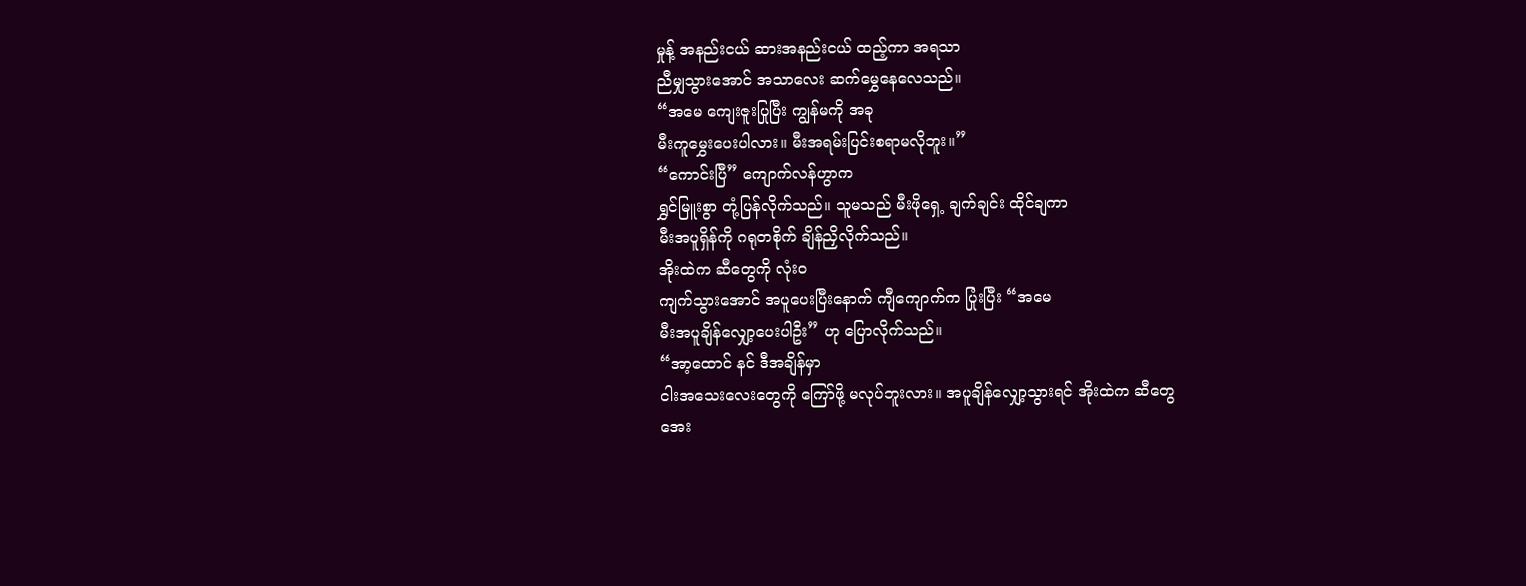မှုန့် အနည်းငယ် ဆားအနည်းငယ် ထည့်ကာ အရသာ
ညီမျှသွားအောင် အသာလေး ဆက်မွှေနေလေသည်။
“အမေ ကျေးဇူးပြုပြီး ကျွန်မကို အခု
မီးကူမွှေးပေးပါလား။ မီးအရမ်းပြင်းစရာမလိုဘူး။”
“ကောင်းပြီ” ကျောက်လန်ဟွာက
ရွှင်မြူးစွာ တုံ့ပြန်လိုက်သည်။ သူမသည် မီးဖိုရှေ့ ချက်ချင်း ထိုင်ချကာ
မီးအပူရှိန်ကို ဂရုတစိုက် ချိန်ညှိလိုက်သည်။
အိုးထဲက ဆီတွေကို လုံးဝ
ကျက်သွားအောင် အပူပေးပြီးနောက် ကျီကျောက်က ပြုံးပြီး “အမေ
မီးအပူချိန်လျှော့ပေးပါဦး” ဟု ပြောလိုက်သည်။
“အာ့ထောင် နင် ဒီအချိန်မှာ
ငါးအသေးလေးတွေကို ကြော်ဖို့ မလုပ်ဘူးလား။ အပူချိန်လျှော့သွားရင် အိုးထဲက ဆီတွေ
အေး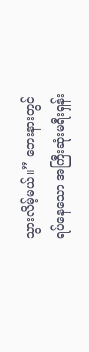သွားလိမ့်မယ်။” ဘေးနားတွင် ရပ်နေသော အကြီးဆုံးမရီးရှန်း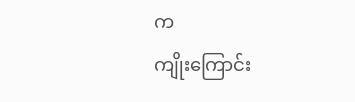က
ကျိုးကြောင်း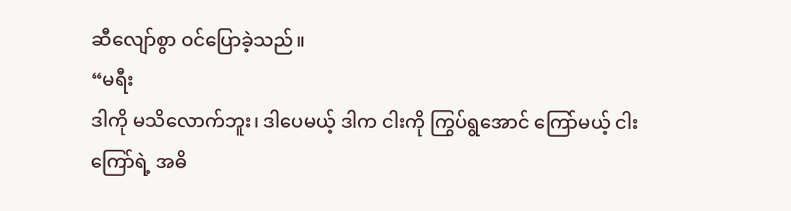ဆီလျော်စွာ ဝင်ပြောခဲ့သည်။
“မရီး
ဒါကို မသိလောက်ဘူး၊ ဒါပေမယ့် ဒါက ငါးကို ကြွပ်ရွအောင် ကြော်မယ့် ငါးကြော်ရဲ့ အဓိ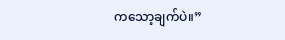ကသော့ချက်ပဲ။”